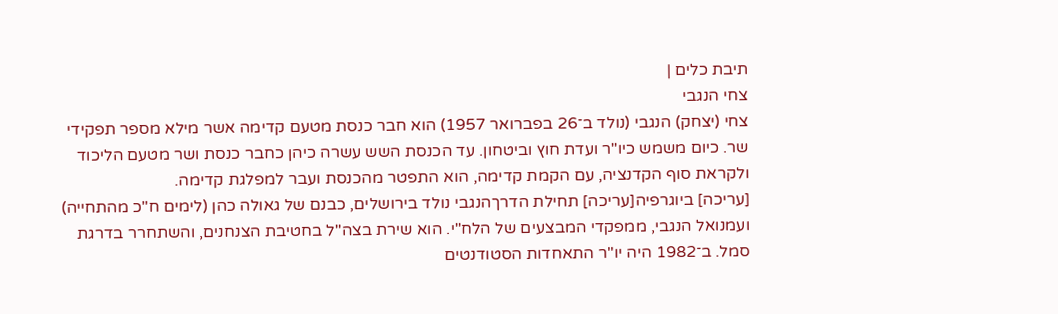תיבת כלים |
צחי הנגבי
צחי (יצחק) הנגבי (נולד ב־26 בפברואר 1957) הוא חבר כנסת מטעם קדימה אשר מילא מספר תפקידי שר. כיום משמש כיו"ר ועדת חוץ וביטחון. עד הכנסת השש עשרה כיהן כחבר כנסת ושר מטעם הליכוד ולקראת סוף הקדנציה, עם הקמת קדימה, הוא התפטר מהכנסת ועבר למפלגת קדימה.
[עריכה] ביוגרפיה[עריכה] תחילת הדרךהנגבי נולד בירושלים, כבנם של גאולה כהן (לימים ח"כ מהתחייה) ועמנואל הנגבי, ממפקדי המבצעים של הלח"י. הוא שירת בצה"ל בחטיבת הצנחנים, והשתחרר בדרגת סמל. ב־1982 היה יו"ר התאחדות הסטודנטים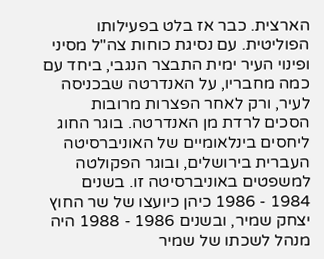הארצית. כבר אז בלט בפעילותו הפוליטית. עם נסיגת כוחות צה"ל מסיני ופינוי העיר ימית התבצר הנגבי, ביחד עם כמה מחבריו, על האנדרטה שבכניסה לעיר, ורק לאחר הפצרות מרובות הסכים לרדת מן האנדרטה. בוגר החוג ליחסים בינלאומיים של האוניברסיטה העברית בירושלים, ובוגר הפקולטה למשפטים באוניברסיטה זו. בשנים 1984 - 1986 כיהן כיועצו של שר החוץ יצחק שמיר, ובשנים 1986 - 1988 היה מנהל לשכתו של שמיר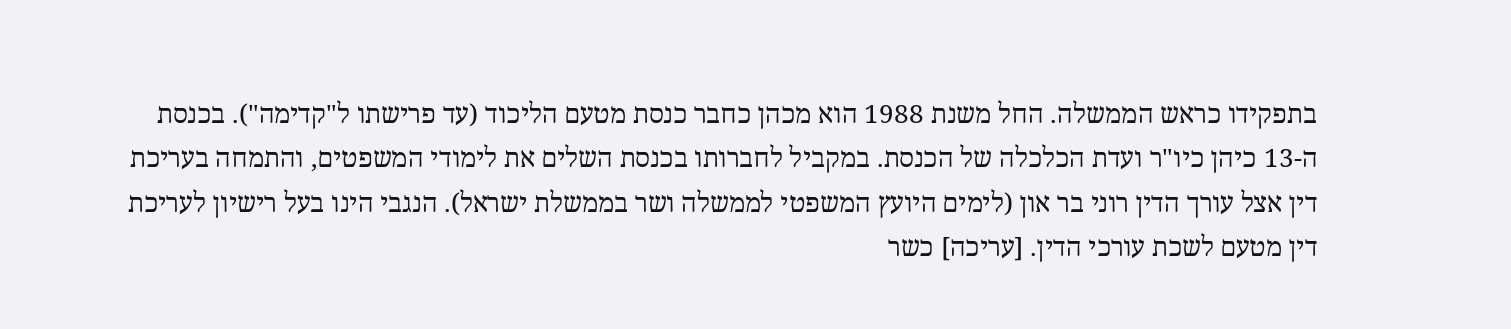בתפקידו כראש הממשלה. החל משנת 1988 הוא מכהן כחבר כנסת מטעם הליכוד (עד פרישתו ל"קדימה"). בכנסת ה-13 כיהן כיו"ר ועדת הכלכלה של הכנסת. במקביל לחברותו בכנסת השלים את לימודי המשפטים, והתמחה בעריכת דין אצל עורך הדין רוני בר און (לימים היועץ המשפטי לממשלה ושר בממשלת ישראל). הנגבי הינו בעל רישיון לעריכת דין מטעם לשכת עורכי הדין. [עריכה] כשר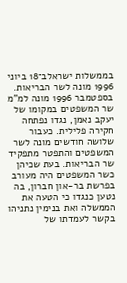בממשלות ישראלב־18 ביוני 1996 מונה לשר הבריאות. בספטמבר 1996 מונה למ"מ שר המשפטים במקומו של יעקב נאמן, נגדו נפתחה חקירה פלילית. כעבור שלושה חודשים מונה לשר המשפטים והתפטר מתפקיד שר הבריאות. בעת שכיהן כשר המשפטים היה מעורב בפרשת בר-און חברון, בה נטען כנגדו כי הטעה את הממשלה ואת בנימין נתניהו בקשר לעמדתו של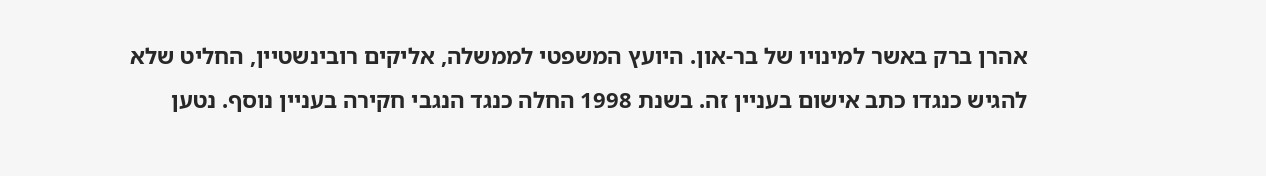אהרן ברק באשר למינויו של בר-און. היועץ המשפטי לממשלה, אליקים רובינשטיין, החליט שלא להגיש כנגדו כתב אישום בעניין זה. בשנת 1998 החלה כנגד הנגבי חקירה בעניין נוסף. נטען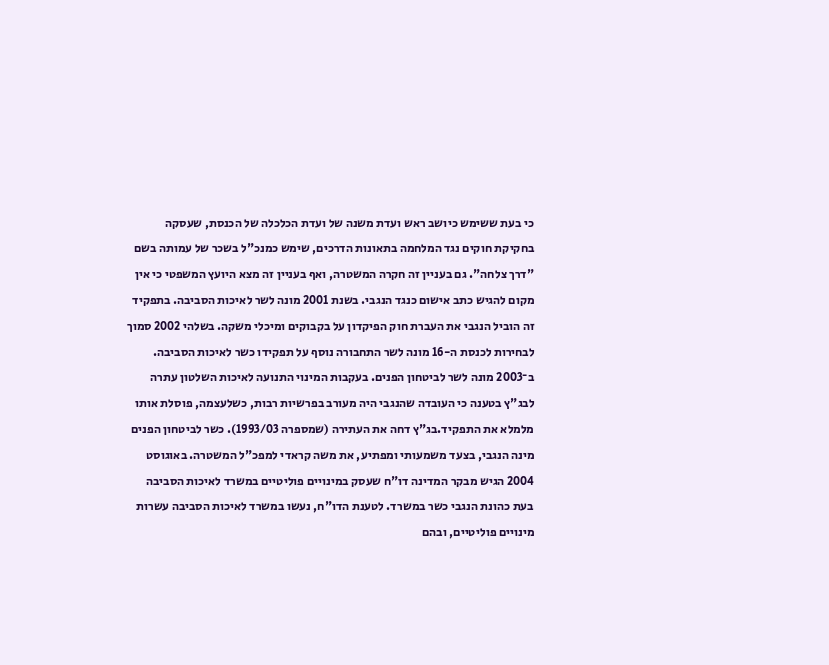כי בעת ששימש כיושב ראש ועדת משנה של ועדת הכלכלה של הכנסת, שעסקה בחקיקת חוקים נגד המלחמה בתאונות הדרכים, שימש כמנכ"ל בשכר של עמותה בשם "דרך צלחה". גם בעניין זה חקרה המשטרה, ואף בעניין זה מצא היועץ המשפטי כי אין מקום להגיש כתב אישום כנגד הנגבי. בשנת 2001 מונה לשר לאיכות הסביבה. בתפקיד זה הוביל הנגבי את העברת חוק הפיקדון על בקבוקים ומיכלי משקה. בשלהי 2002 סמוך לבחירות לכנסת ה-16 מונה לשר התחבורה נוסף על תפקידו כשר לאיכות הסביבה. ב־2003 מונה לשר לביטחון הפנים. בעקבות המינוי התנועה לאיכות השלטון עתרה לבג"ץ בטענה כי העובדה שהנגבי היה מעורב בפרשיות רבות, כשלעצמה, פוסלת אותו מלמלא את התפקיד.בג"ץ דחה את העתירה (שמספרה 1993/03). כשר לביטחון הפנים מינה הנגבי, בצעד משמעותי ומפתיע, את משה קראדי למפכ"ל המשטרה. באוגוסט 2004 הגיש מבקר המדינה דו"ח שעסק במינויים פוליטיים במשרד לאיכות הסביבה בעת כהונת הנגבי כשר במשרד. לטענת הדו"ח, נעשו במשרד לאיכות הסביבה עשרות מינויים פוליטיים, ובהם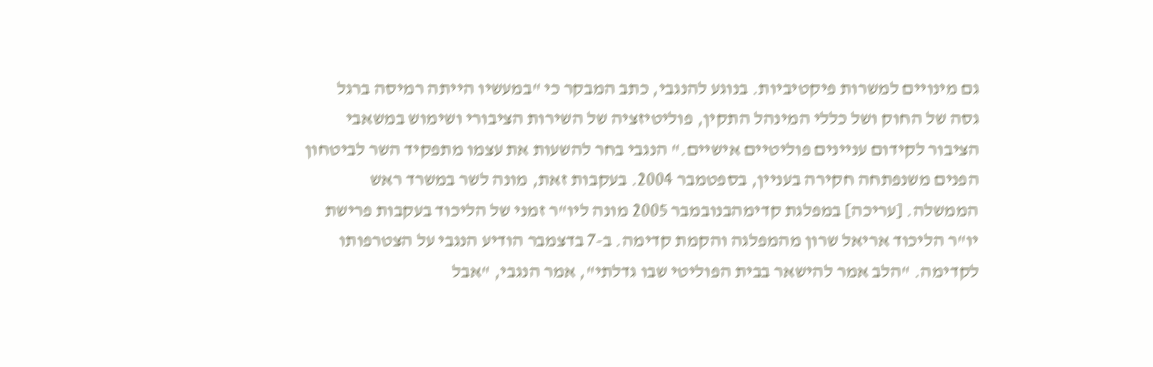גם מינויים למשרות פיקטיביות. בנוגע להנגבי, כתב המבקר כי "במעשיו הייתה רמיסה ברגל גסה של החוק ושל כללי המינהל התקין, פוליטיזציה של השירות הציבורי ושימוש במשאבי הציבור לקידום עניינים פוליטיים אישיים." הנגבי בחר להשעות את עצמו מתפקיד השר לביטחון הפנים משנפתחה חקירה בעניין, בספטמבר 2004. בעקבות זאת, מונה לשר במשרד ראש הממשלה. [עריכה] במפלגת קדימהבנובמבר 2005 מונה ליו"ר זמני של הליכוד בעקבות פרישת יו"ר הליכוד אריאל שרון מהמפלגה והקמת קדימה. ב-7 בדצמבר הודיע הנגבי על הצטרפותו לקדימה. "הלב אמר להישאר בבית הפוליטי שבו גדלתי", אמר הנגבי, "אבל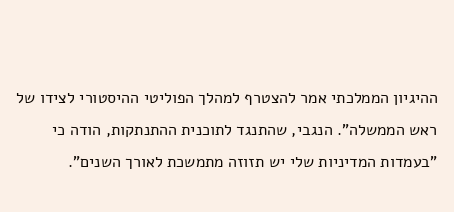ההיגיון הממלכתי אמר להצטרף למהלך הפוליטי ההיסטורי לצידו של ראש הממשלה". הנגבי, שהתנגד לתוכנית ההתנתקות, הודה כי "בעמדות המדיניות שלי יש תזוזה מתמשכת לאורך השנים".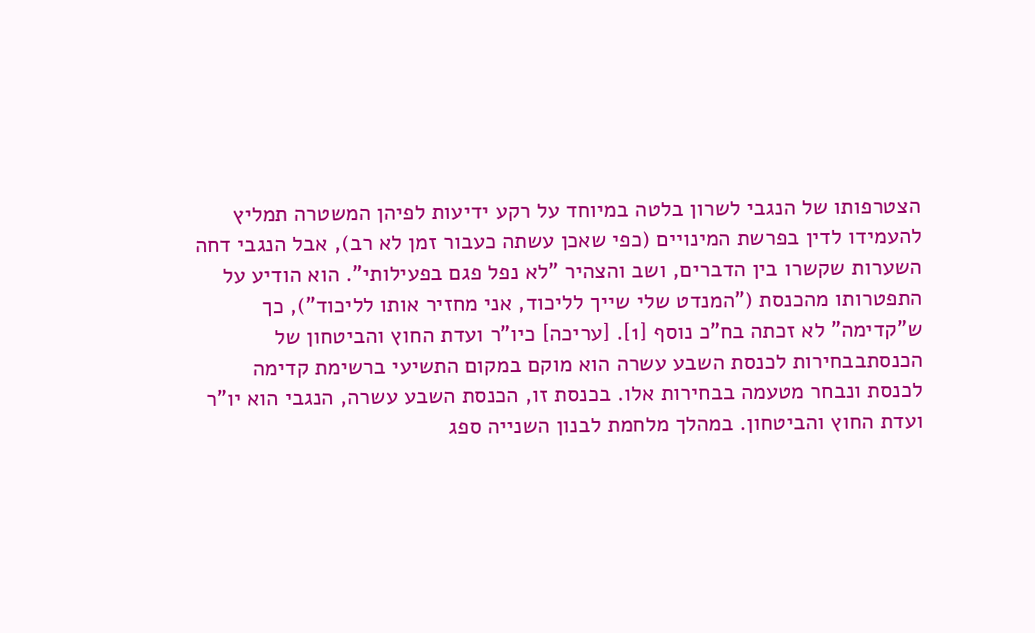הצטרפותו של הנגבי לשרון בלטה במיוחד על רקע ידיעות לפיהן המשטרה תמליץ להעמידו לדין בפרשת המינויים (כפי שאכן עשתה כעבור זמן לא רב), אבל הנגבי דחה השערות שקשרו בין הדברים, ושב והצהיר "לא נפל פגם בפעילותי". הוא הודיע על התפטרותו מהכנסת ("המנדט שלי שייך לליכוד, אני מחזיר אותו לליכוד"), כך ש"קדימה" לא זכתה בח"כ נוסף [1]. [עריכה] כיו"ר ועדת החוץ והביטחון של הכנסתבבחירות לכנסת השבע עשרה הוא מוקם במקום התשיעי ברשימת קדימה לכנסת ונבחר מטעמה בבחירות אלו. בכנסת זו, הכנסת השבע עשרה, הנגבי הוא יו"ר ועדת החוץ והביטחון. במהלך מלחמת לבנון השנייה ספג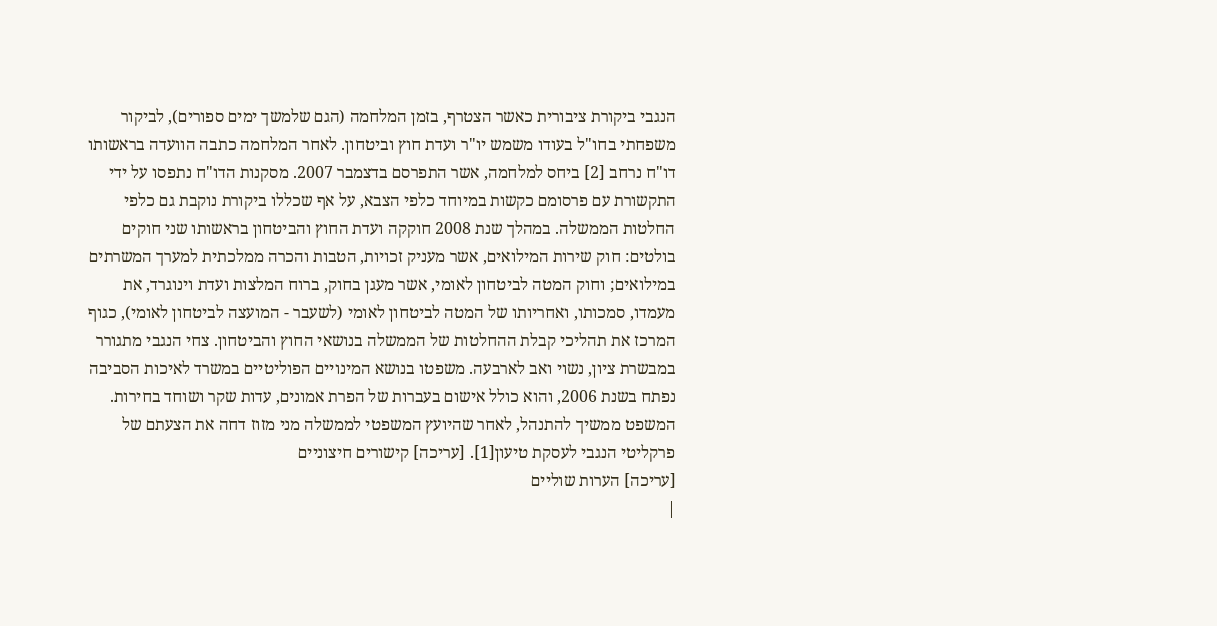הנגבי ביקורת ציבורית כאשר הצטרף, בזמן המלחמה (הגם שלמשך ימים ספורים), לביקור משפחתי בחו"ל בעודו משמש יו"ר ועדת חוץ וביטחון. לאחר המלחמה כתבה הוועדה בראשותו דו"ח נרחב [2] ביחס למלחמה, אשר התפרסם בדצמבר 2007. מסקנות הדו"ח נתפסו על ידי התקשורת עם פרסומם כקשות במיוחד כלפי הצבא, על אף שכללו ביקורת נוקבת גם כלפי החלטות הממשלה. במהלך שנת 2008 חוקקה ועדת החוץ והביטחון בראשותו שני חוקים בולטים: חוק שירות המילואים, אשר מעניק זכויות, הטבות והכרה ממלכתית למערך המשרתים במילואים; וחוק המטה לביטחון לאומי, אשר מעגן בחוק, ברוח המלצות ועדת וינוגרד, את מעמדו, סמכותו, ואחריותו של המטה לביטחון לאומי (לשעבר - המועצה לביטחון לאומי), כגוף המרכז את תהליכי קבלת ההחלטות של הממשלה בנושאי החוץ והביטחון. צחי הנגבי מתגורר במבשרת ציון, נשוי ואב לארבעה. משפטו בנושא המינויים הפוליטיים במשרד לאיכות הסביבה נפתח בשנת 2006, והוא כולל אישום בעברות של הפרת אמונים, עדות שקר ושוחד בחירות. המשפט ממשיך להתנהל, לאחר שהיועץ המשפטי לממשלה מני מזוז דחה את הצעתם של פרקליטי הנגבי לעסקת טיעון[1]. [עריכה] קישורים חיצוניים
[עריכה] הערות שוליים
|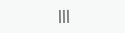|||